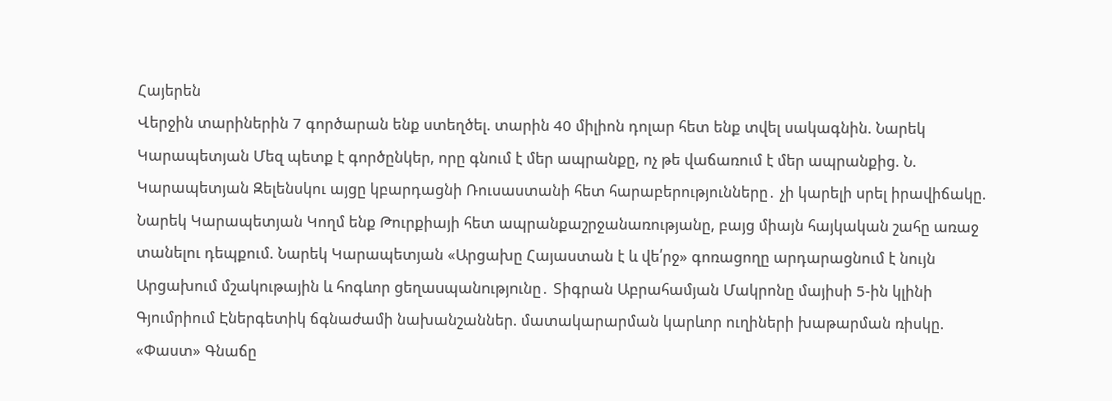Հայերեն
Վերջին տարիներին 7 գործարան ենք ստեղծել. տարին 40 միլիոն դոլար հետ ենք տվել սակագնին. Նարեկ Կարապետյան Մեզ պետք է գործընկեր, որը գնում է մեր ապրանքը, ոչ թե վաճառում է մեր ապրանքից. Ն. Կարապետյան Զելենսկու այցը կբարդացնի Ռուսաստանի հետ հարաբերությունները․ չի կարելի սրել իրավիճակը. Նարեկ Կարապետյան Կողմ ենք Թուրքիայի հետ ապրանքաշրջանառությանը, բայց միայն հայկական շահը առաջ տանելու դեպքում. Նարեկ Կարապետյան «Արցախը Հայաստան է և վե՛րջ» գոռացողը արդարացնում է նույն Արցախում մշակութային և հոգևոր ցեղաuպանnւթյnւնը․ Տիգրան Աբրահամյան Մակրոնը մայիսի 5-ին կլինի Գյումրիում Էներգետիկ ճգնաժամի նախանշաններ. մատակարարման կարևոր ուղիների խաթարման ռիսկը. «Փաստ» Գնաճը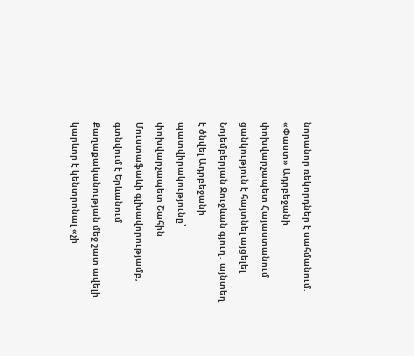նորանոր ռեկորդներ է սահմանում. «Փաստ» Ադրբեջանի փոխվարչապետ Հայաստանում ցանկություն է հայտնել այցելել Նոյեմբերյան Ջուջևան գյուղ․ այնտեղ է ծնվել Ադրբեջանի պատվիրակությունը՝ փոխվարչապետ Շահին Մուստաֆաևի գլխավորությամբ, գտնվում է Երևանում Քաղաքականության մեջ շատ ավելի կարևոր է կենտրոնալ «չի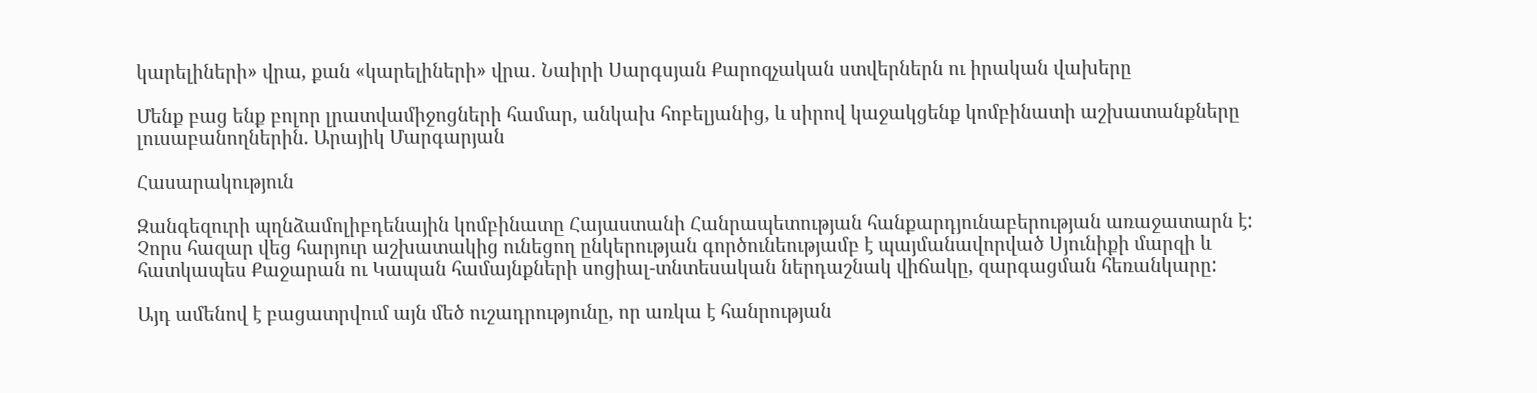կարելիների» վրա, քան «կարելիների» վրա․ Նաիրի Սարգսյան Քարոզչական ստվերներն ու իրական վախերը

Մենք բաց ենք բոլոր լրատվամիջոցների համար, անկախ հոբելյանից, և սիրով կաջակցենք կոմբինատի աշխատանքները լուսաբանողներին. Արայիկ Մարգարյան

Հասարակություն

Զանգեզուրի պղնձամոլիբդենային կոմբինատը Հայաստանի Հանրապետության հանքարդյունաբերության առաջատարն է: Չորս հազար վեց հարյուր աշխատակից ունեցող ընկերության գործունեությամբ է պայմանավորված Սյունիքի մարզի և հատկապես Քաջարան ու Կապան համայնքների սոցիալ-տնտեսական ներդաշնակ վիճակը, զարգացման հեռանկարը:

Այդ ամենով է բացատրվում այն մեծ ուշադրությունը, որ առկա է հանրության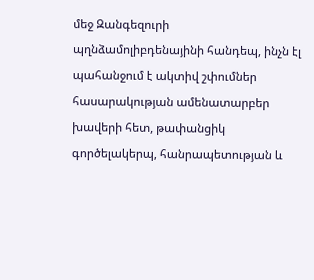մեջ Զանգեզուրի պղնձամոլիբդենայինի հանդեպ, ինչն էլ պահանջում է ակտիվ շփումներ հասարակության ամենատարբեր խավերի հետ, թափանցիկ գործելակերպ, հանրապետության և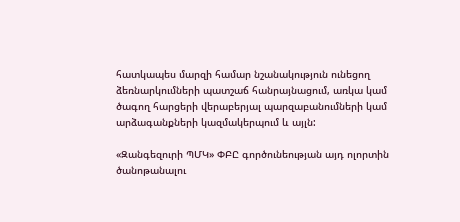հատկապես մարզի համար նշանակություն ունեցող ձեռնարկումների պատշաճ հանրայնացում, առկա կամ ծագող հարցերի վերաբերյալ պարզաբանումների կամ արձագանքների կազմակերպում և այլն:

«Զանգեզուրի ՊՄԿ» ՓԲԸ գործունեության այդ ոլորտին ծանոթանալու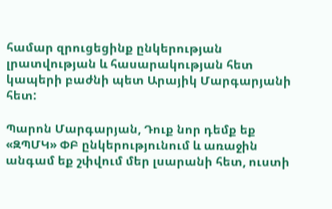համար զրուցեցինք ընկերության լրատվության և հասարակության հետ կապերի բաժնի պետ Արայիկ Մարգարյանի հետ:

Պարոն Մարգարյան, Դուք նոր դեմք եք «ԶՊՄԿ» ՓԲ ընկերությունում և առաջին անգամ եք շփվում մեր լսարանի հետ, ուստի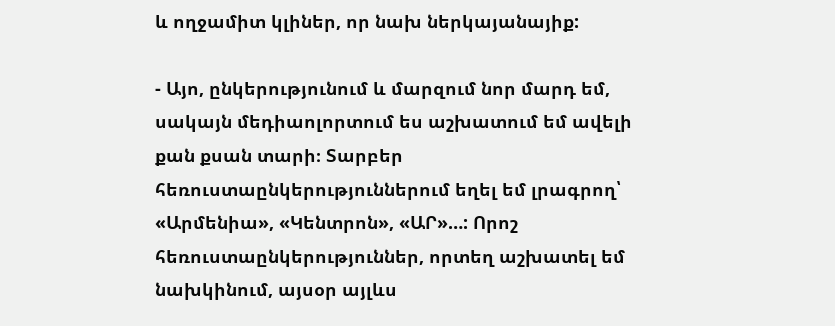և ողջամիտ կլիներ, որ նախ ներկայանայիք:

- Այո, ընկերությունում և մարզում նոր մարդ եմ, սակայն մեդիաոլորտում ես աշխատում եմ ավելի քան քսան տարի։ Տարբեր հեռուստաընկերություններում եղել եմ լրագրող՝ «Արմենիա», «Կենտրոն», «ԱՐ»…: Որոշ հեռուստաընկերություններ, որտեղ աշխատել եմ նախկինում, այսօր այլևս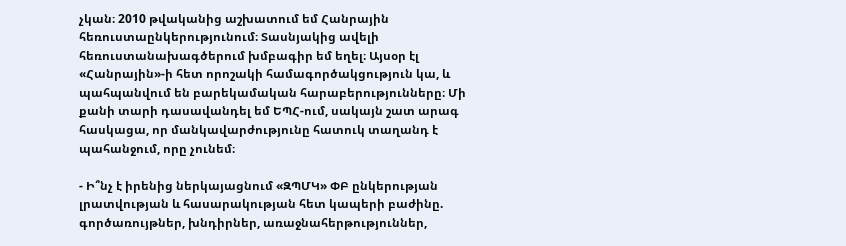չկան։ 2010 թվականից աշխատում եմ Հանրային հեռուստաընկերությունում։ Տասնյակից ավելի հեռուստանախագծերում խմբագիր եմ եղել։ Այսօր էլ «Հանրային»-ի հետ որոշակի համագործակցություն կա, և պահպանվում են բարեկամական հարաբերությունները։ Մի քանի տարի դասավանդել եմ ԵՊՀ-ում, սակայն շատ արագ հասկացա, որ մանկավարժությունը հատուկ տաղանդ է պահանջում, որը չունեմ։

- Ի՞նչ է իրենից ներկայացնում «ԶՊՄԿ» ՓԲ ընկերության լրատվության և հասարակության հետ կապերի բաժինը. գործառույթներ, խնդիրներ, առաջնահերթություններ,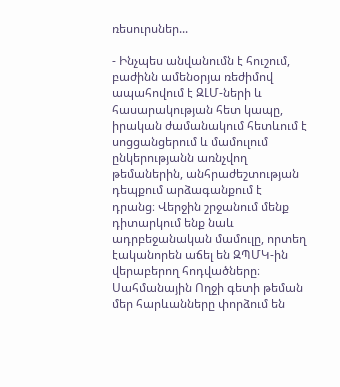ռեսուրսներ...

- Ինչպես անվանումն է հուշում, բաժինն ամենօրյա ռեժիմով ապահովում է ԶԼՄ-ների և հասարակության հետ կապը, իրական ժամանակում հետևում է սոցցանցերում և մամուլում ընկերությանն առնչվող թեմաներին, անհրաժեշտության դեպքում արձագանքում է դրանց։ Վերջին շրջանում մենք դիտարկում ենք նաև ադրբեջանական մամուլը, որտեղ էականորեն աճել են ԶՊՄԿ-ին վերաբերող հոդվածները։ Սահմանային Ողջի գետի թեման մեր հարևանները փորձում են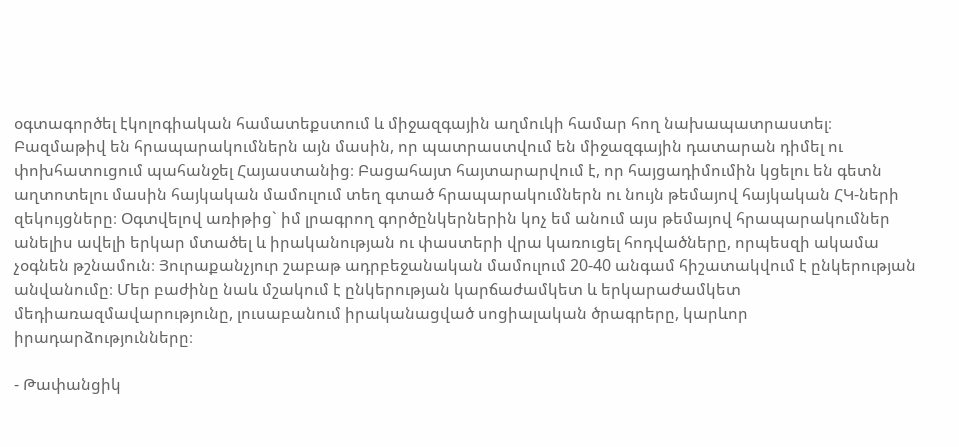օգտագործել էկոլոգիական համատեքստում և միջազգային աղմուկի համար հող նախապատրաստել։ Բազմաթիվ են հրապարակումներն այն մասին, որ պատրաստվում են միջազգային դատարան դիմել ու փոխհատուցում պահանջել Հայաստանից։ Բացահայտ հայտարարվում է, որ հայցադիմումին կցելու են գետն աղտոտելու մասին հայկական մամուլում տեղ գտած հրապարակումներն ու նույն թեմայով հայկական ՀԿ-ների զեկույցները։ Օգտվելով առիթից` իմ լրագրող գործընկերներին կոչ եմ անում այս թեմայով հրապարակումներ անելիս ավելի երկար մտածել և իրականության ու փաստերի վրա կառուցել հոդվածները, որպեսզի ակամա չօգնեն թշնամուն։ Յուրաքանչյուր շաբաթ ադրբեջանական մամուլում 20-40 անգամ հիշատակվում է ընկերության անվանումը։ Մեր բաժինը նաև մշակում է ընկերության կարճաժամկետ և երկարաժամկետ մեդիառազմավարությունը, լուսաբանում իրականացված սոցիալական ծրագրերը, կարևոր իրադարձությունները։

- Թափանցիկ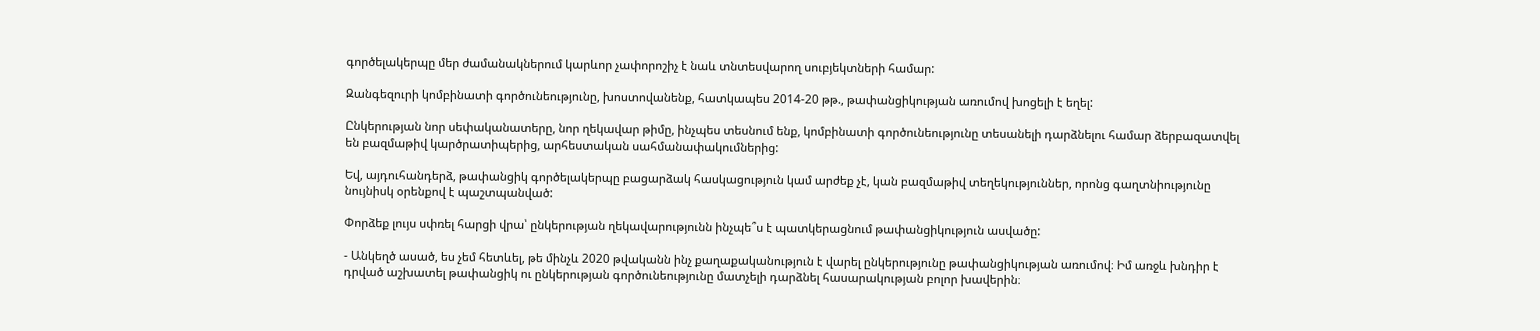գործելակերպը մեր ժամանակներում կարևոր չափորոշիչ է նաև տնտեսվարող սուբյեկտների համար:

Զանգեզուրի կոմբինատի գործունեությունը, խոստովանենք, հատկապես 2014-20 թթ., թափանցիկության առումով խոցելի է եղել:

Ընկերության նոր սեփականատերը, նոր ղեկավար թիմը, ինչպես տեսնում ենք, կոմբինատի գործունեությունը տեսանելի դարձնելու համար ձերբազատվել են բազմաթիվ կարծրատիպերից, արհեստական սահմանափակումներից:

Եվ, այդուհանդերձ, թափանցիկ գործելակերպը բացարձակ հասկացություն կամ արժեք չէ, կան բազմաթիվ տեղեկություններ, որոնց գաղտնիությունը նույնիսկ օրենքով է պաշտպանված:

Փորձեք լույս սփռել հարցի վրա՝ ընկերության ղեկավարությունն ինչպե՞ս է պատկերացնում թափանցիկություն ասվածը:

- Անկեղծ ասած, ես չեմ հետևել, թե մինչև 2020 թվականն ինչ քաղաքականություն է վարել ընկերությունը թափանցիկության առումով։ Իմ առջև խնդիր է դրված աշխատել թափանցիկ ու ընկերության գործունեությունը մատչելի դարձնել հասարակության բոլոր խավերին։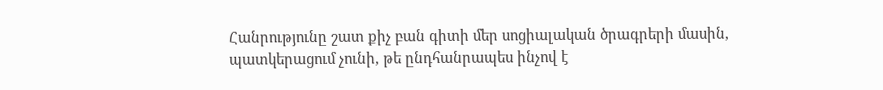Հանրությունը շատ քիչ բան գիտի մեր սոցիալական ծրագրերի մասին, պատկերացում չունի, թե ընդհանրապես ինչով է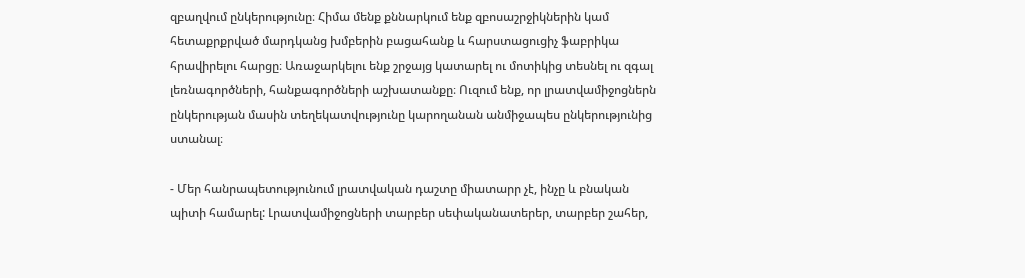զբաղվում ընկերությունը։ Հիմա մենք քննարկում ենք զբոսաշրջիկներին կամ հետաքրքրված մարդկանց խմբերին բացահանք և հարստացուցիչ ֆաբրիկա հրավիրելու հարցը։ Առաջարկելու ենք շրջայց կատարել ու մոտիկից տեսնել ու զգալ լեռնագործների, հանքագործների աշխատանքը։ Ուզում ենք, որ լրատվամիջոցներն ընկերության մասին տեղեկատվությունը կարողանան անմիջապես ընկերությունից ստանալ։

- Մեր հանրապետությունում լրատվական դաշտը միատարր չէ, ինչը և բնական պիտի համարել: Լրատվամիջոցների տարբեր սեփականատերեր, տարբեր շահեր,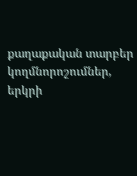քաղաքական տարբեր կողմնորոշումներ, երկրի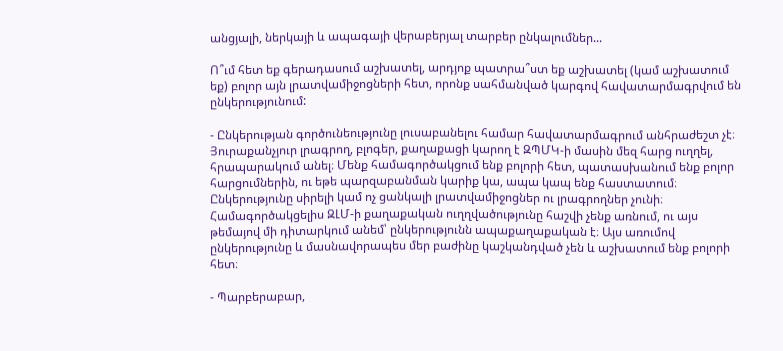անցյալի, ներկայի և ապագայի վերաբերյալ տարբեր ընկալումներ...

Ո՞ւմ հետ եք գերադասում աշխատել, արդյոք պատրա՞ստ եք աշխատել (կամ աշխատում եք) բոլոր այն լրատվամիջոցների հետ, որոնք սահմանված կարգով հավատարմագրվում են ընկերությունում:

- Ընկերության գործունեությունը լուսաբանելու համար հավատարմագրում անհրաժեշտ չէ։ Յուրաքանչյուր լրագրող, բլոգեր, քաղաքացի կարող է ԶՊՄԿ-ի մասին մեզ հարց ուղղել, հրապարակում անել։ Մենք համագործակցում ենք բոլորի հետ, պատասխանում ենք բոլոր հարցումներին, ու եթե պարզաբանման կարիք կա, ապա կապ ենք հաստատում։ Ընկերությունը սիրելի կամ ոչ ցանկալի լրատվամիջոցներ ու լրագրողներ չունի։ Համագործակցելիս ԶԼՄ-ի քաղաքական ուղղվածությունը հաշվի չենք առնում, ու այս թեմայով մի դիտարկում անեմ՝ ընկերությունն ապաքաղաքական է։ Այս առումով ընկերությունը և մասնավորապես մեր բաժինը կաշկանդված չեն և աշխատում ենք բոլորի հետ։

- Պարբերաբար,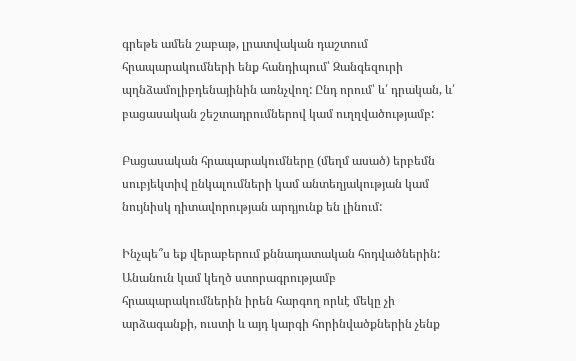գրեթե ամեն շաբաթ, լրատվական դաշտում հրապարակումների ենք հանդիպում՝ Զանգեզուրի պղնձամոլիբդենայինին առնչվող: Ընդ որում՝ և՛ դրական, և՛ բացասական շեշտադրումներով կամ ուղղվածությամբ:

Բացասական հրապարակումները (մեղմ ասած) երբեմն սուբյեկտիվ ընկալումների կամ անտեղյակության կամ նույնիսկ դիտավորության արդյունք են լինում:

Ինչպե՞ս եք վերաբերում քննադատական հոդվածներին: Անանուն կամ կեղծ ստորագրությամբ հրապարակումներին իրեն հարգող որևէ մեկը չի արձագանքի, ուստի և այդ կարգի հորինվածքներին չենք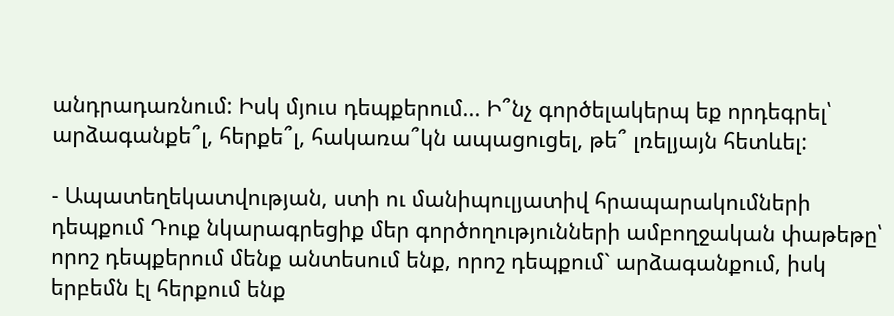անդրադառնում: Իսկ մյուս դեպքերում... Ի՞նչ գործելակերպ եք որդեգրել՝ արձագանքե՞լ, հերքե՞լ, հակառա՞կն ապացուցել, թե՞ լռելյայն հետևել:

- Ապատեղեկատվության, ստի ու մանիպուլյատիվ հրապարակումների դեպքում Դուք նկարագրեցիք մեր գործողությունների ամբողջական փաթեթը՝ որոշ դեպքերում մենք անտեսում ենք, որոշ դեպքում` արձագանքում, իսկ երբեմն էլ հերքում ենք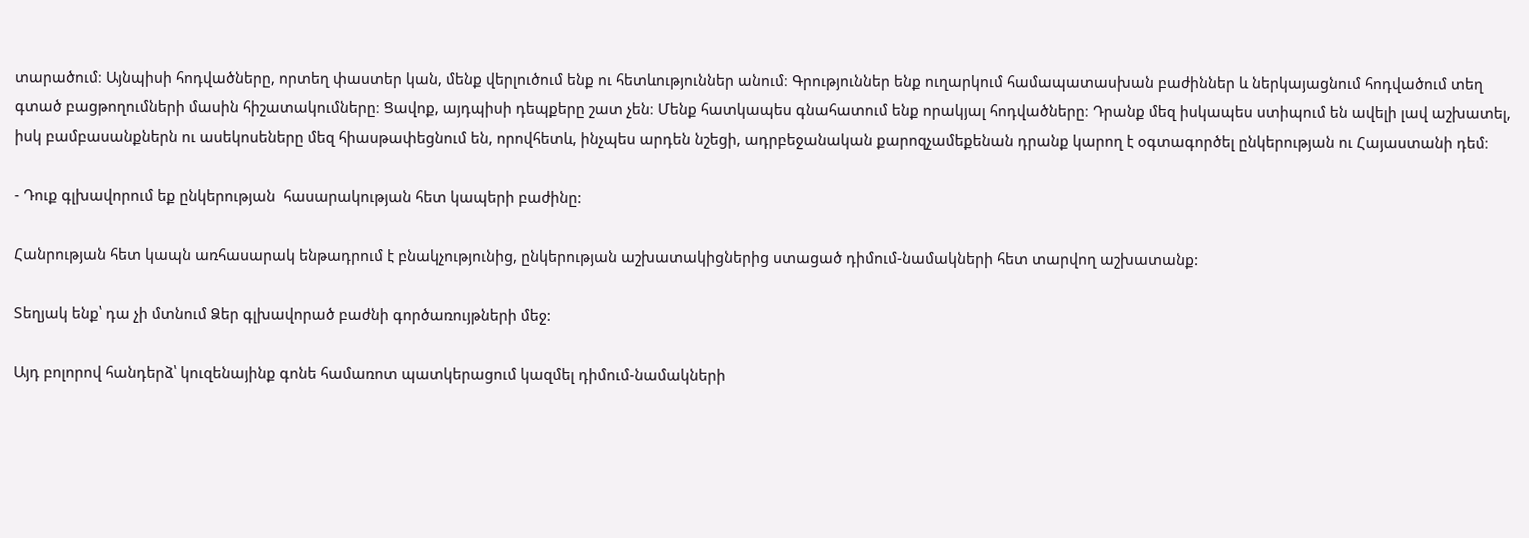տարածում։ Այնպիսի հոդվածները, որտեղ փաստեր կան, մենք վերլուծում ենք ու հետևություններ անում։ Գրություններ ենք ուղարկում համապատասխան բաժիններ և ներկայացնում հոդվածում տեղ գտած բացթողումների մասին հիշատակումները։ Ցավոք, այդպիսի դեպքերը շատ չեն։ Մենք հատկապես գնահատում ենք որակյալ հոդվածները։ Դրանք մեզ իսկապես ստիպում են ավելի լավ աշխատել, իսկ բամբասանքներն ու ասեկոսեները մեզ հիասթափեցնում են, որովհետև, ինչպես արդեն նշեցի, ադրբեջանական քարոզչամեքենան դրանք կարող է օգտագործել ընկերության ու Հայաստանի դեմ։

- Դուք գլխավորում եք ընկերության  հասարակության հետ կապերի բաժինը:

Հանրության հետ կապն առհասարակ ենթադրում է բնակչությունից, ընկերության աշխատակիցներից ստացած դիմում-նամակների հետ տարվող աշխատանք:

Տեղյակ ենք՝ դա չի մտնում Ձեր գլխավորած բաժնի գործառույթների մեջ:

Այդ բոլորով հանդերձ՝ կուզենայինք գոնե համառոտ պատկերացում կազմել դիմում-նամակների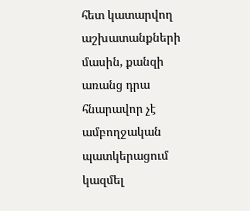հետ կատարվող աշխատանքների  մասին, քանզի առանց դրա հնարավոր չէ ամբողջական պատկերացում կազմել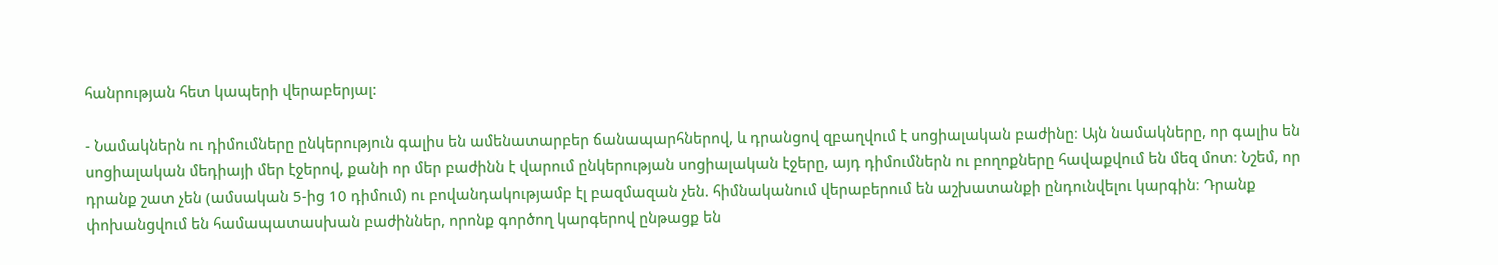հանրության հետ կապերի վերաբերյալ:

- Նամակներն ու դիմումները ընկերություն գալիս են ամենատարբեր ճանապարհներով, և դրանցով զբաղվում է սոցիալական բաժինը։ Այն նամակները, որ գալիս են սոցիալական մեդիայի մեր էջերով, քանի որ մեր բաժինն է վարում ընկերության սոցիալական էջերը, այդ դիմումներն ու բողոքները հավաքվում են մեզ մոտ։ Նշեմ, որ դրանք շատ չեն (ամսական 5-ից 10 դիմում) ու բովանդակությամբ էլ բազմազան չեն. հիմնականում վերաբերում են աշխատանքի ընդունվելու կարգին։ Դրանք փոխանցվում են համապատասխան բաժիններ, որոնք գործող կարգերով ընթացք են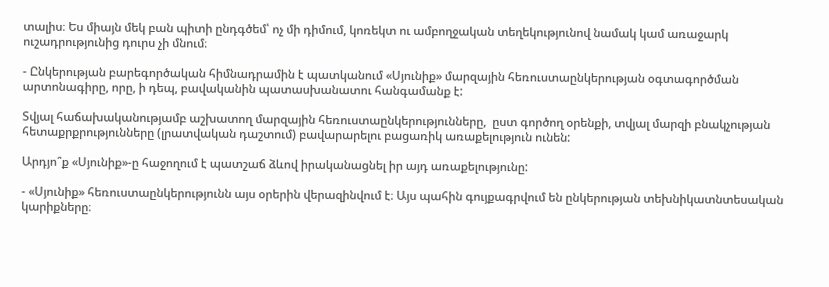տալիս։ Ես միայն մեկ բան պիտի ընդգծեմ՝ ոչ մի դիմում, կոռեկտ ու ամբողջական տեղեկությունով նամակ կամ առաջարկ ուշադրությունից դուրս չի մնում։

- Ընկերության բարեգործական հիմնադրամին է պատկանում «Սյունիք» մարզային հեռուստաընկերության օգտագործման արտոնագիրը, որը, ի դեպ, բավականին պատասխանատու հանգամանք է:

Տվյալ հաճախականությամբ աշխատող մարզային հեռուստաընկերությունները,  ըստ գործող օրենքի, տվյալ մարզի բնակչության հետաքրքրությունները (լրատվական դաշտում) բավարարելու բացառիկ առաքելություն ունեն:

Արդյո՞ք «Սյունիք»-ը հաջողում է պատշաճ ձևով իրականացնել իր այդ առաքելությունը:

- «Սյունիք» հեռուստաընկերությունն այս օրերին վերազինվում է։ Այս պահին գույքագրվում են ընկերության տեխնիկատնտեսական կարիքները։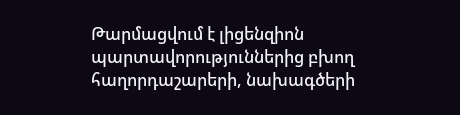Թարմացվում է լիցենզիոն պարտավորություններից բխող հաղորդաշարերի, նախագծերի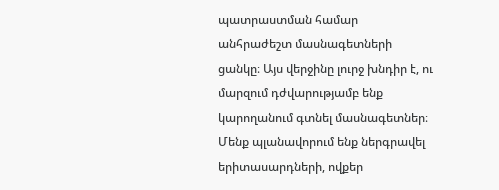պատրաստման համար անհրաժեշտ մասնագետների ցանկը։ Այս վերջինը լուրջ խնդիր է, ու մարզում դժվարությամբ ենք կարողանում գտնել մասնագետներ։ Մենք պլանավորում ենք ներգրավել երիտասարդների, ովքեր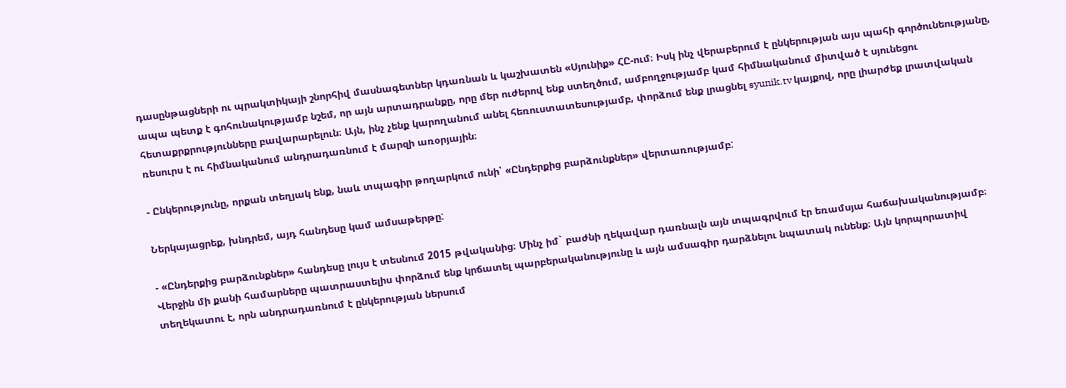դասընթացների ու պրակտիկայի շնորհիվ մասնագետներ կդառնան և կաշխատեն «Սյունիք» ՀԸ-ում։ Իսկ ինչ վերաբերում է ընկերության այս պահի գործունեությանը, ապա պետք է գոհունակությամբ նշեմ, որ այն արտադրանքը, որը մեր ուժերով ենք ստեղծում, ամբողջությամբ կամ հիմնականում միտված է սյունեցու հետաքրքրությունները բավարարելուն։ Այն, ինչ չենք կարողանում անել հեռուստատեսությամբ, փորձում ենք լրացնել syunik.tv կայքով, որը լիարժեք լրատվական ռեսուրս է ու հիմնականում անդրադառնում է մարզի առօրյային։

- Ընկերությունը, որքան տեղյակ ենք, նաև տպագիր թողարկում ունի՝ «Ընդերքից բարձունքներ» վերտառությամբ:

Ներկայացրեք, խնդրեմ, այդ հանդեսը կամ ամսաթերթը:

- «Ընդերքից բարձունքներ» հանդեսը լույս է տեսնում 2015 թվականից։ Մինչ իմ` բաժնի ղեկավար դառնալն այն տպագրվում էր եռամսյա հաճախականությամբ։ Վերջին մի քանի համարները պատրաստելիս փորձում ենք կրճատել պարբերականությունը և այն ամսագիր դարձնելու նպատակ ունենք։ Այն կորպորատիվ տեղեկատու է, որն անդրադառնում է ընկերության ներսում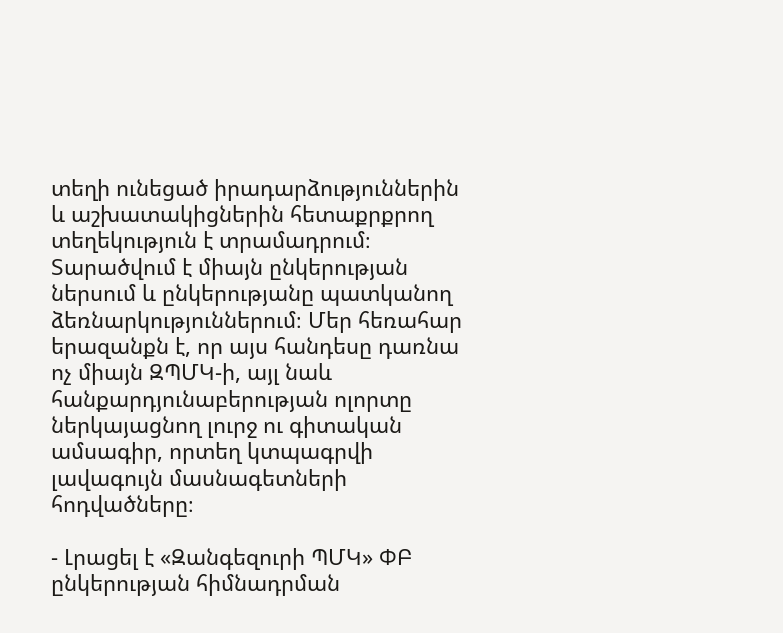տեղի ունեցած իրադարձություններին և աշխատակիցներին հետաքրքրող տեղեկություն է տրամադրում։ Տարածվում է միայն ընկերության ներսում և ընկերությանը պատկանող ձեռնարկություններում։ Մեր հեռահար երազանքն է, որ այս հանդեսը դառնա ոչ միայն ԶՊՄԿ-ի, այլ նաև հանքարդյունաբերության ոլորտը ներկայացնող լուրջ ու գիտական ամսագիր, որտեղ կտպագրվի լավագույն մասնագետների հոդվածները։

- Լրացել է «Զանգեզուրի ՊՄԿ» ՓԲ ընկերության հիմնադրման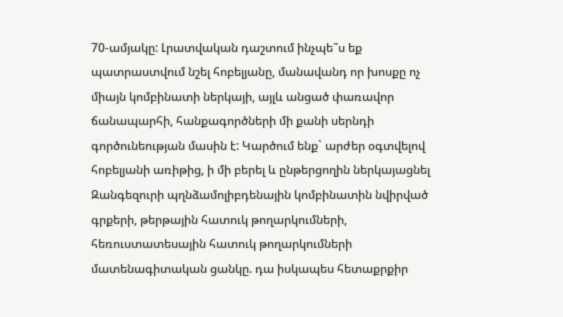70-ամյակը: Լրատվական դաշտում ինչպե՞ս եք պատրաստվում նշել հոբելյանը, մանավանդ որ խոսքը ոչ միայն կոմբինատի ներկայի, այլև անցած փառավոր ճանապարհի, հանքագործների մի քանի սերնդի գործունեության մասին է: Կարծում ենք` արժեր օգտվելով հոբելյանի առիթից, ի մի բերել և ընթերցողին ներկայացնել Զանգեզուրի պղնձամոլիբդենային կոմբինատին նվիրված գրքերի, թերթային հատուկ թողարկումների, հեռուստատեսային հատուկ թողարկումների մատենագիտական ցանկը. դա իսկապես հետաքրքիր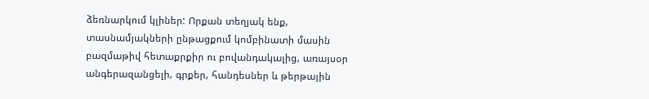ձեռնարկում կլիներ: Որքան տեղյակ ենք, տասնամյակների ընթացքում կոմբինատի մասին բազմաթիվ հետաքրքիր ու բովանդակալից, առայսօր անգերազանցելի, գրքեր, հանդեսներ և թերթային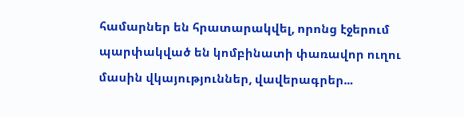համարներ են հրատարակվել, որոնց էջերում պարփակված են կոմբինատի փառավոր ուղու մասին վկայություններ, վավերագրեր...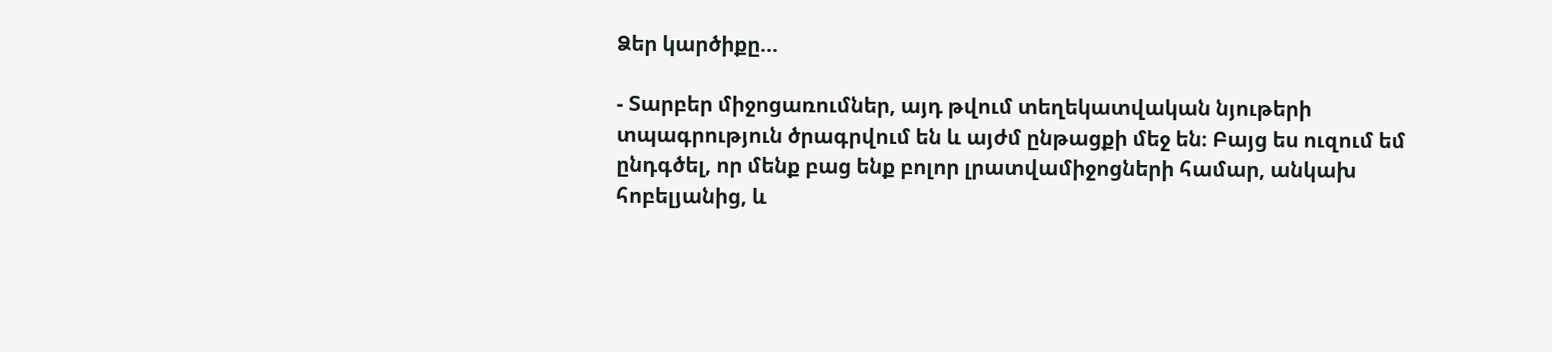Ձեր կարծիքը...

- Տարբեր միջոցառումներ, այդ թվում տեղեկատվական նյութերի տպագրություն ծրագրվում են և այժմ ընթացքի մեջ են։ Բայց ես ուզում եմ ընդգծել, որ մենք բաց ենք բոլոր լրատվամիջոցների համար, անկախ հոբելյանից, և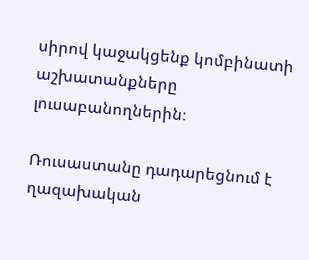սիրով կաջակցենք կոմբինատի աշխատանքները լուսաբանողներին։

Ռուսաստանը դադարեցնում է ղազախական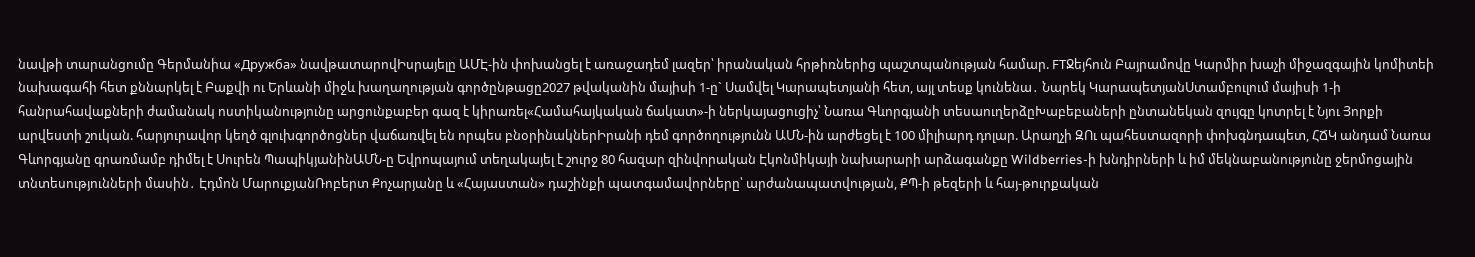նավթի տարանցումը Գերմանիա «Дружба» նավթատարովԻսրայելը ԱՄԷ-ին փոխանցել է առաջադեմ լազեր՝ իրանական հրթիռներից պաշտպանության համար. FTՋեյհուն Բայրամովը Կարմիր խաչի միջազգային կոմիտեի նախագահի հետ քննարկել է Բաքվի ու Երևանի միջև խաղաղության գործընթացը2027 թվականին մայիսի 1-ը` Սամվել Կարապետյանի հետ, այլ տեսք կունենա․ Նարեկ ԿարապետյանՍտամբուլում մայիսի 1-ի հանրահավաքների ժամանակ ոստիկանությունը արցունքաբեր գազ է կիրառել«Համահայկական ճակատ»-ի ներկայացուցիչ՝ Նառա Գևորգյանի տեսաուղերձըԽաբեբաների ընտանեկան զույգը կոտրել է Նյու Յորքի արվեստի շուկան. հարյուրավոր կեղծ գլուխգործոցներ վաճառվել են որպես բնօրինակներԻրանի դեմ գործողությունն ԱՄՆ-ին արժեցել է 100 միլիարդ դոլար. Արաղչի ԶՈւ պահեստազորի փոխգնդապետ, ՀՃԿ անդամ Նառա Գևորգյանը գրառմամբ դիմել է Սուրեն ՊապիկյանինԱՄՆ-ը Եվրոպայում տեղակայել է շուրջ 80 հազար զինվnրական Էկոնմիկայի նախարարի արձագանքը Wildberries-ի խնդիրների և իմ մեկնաբանությունը ջերմոցային տնտեսությունների մասին․ Էդմոն ՄարուքյանՌոբերտ Քոչարյանը և «Հայաստան» դաշինքի պատգամավորները՝ արժանապատվության, ՔՊ-ի թեզերի և հայ-թուրքական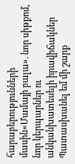հարաբերությունների մասին«Մամայի բալա». նոր սիթքոմ, նոր կերպարներ ու անկանխատեսելի իրավիճակներ Պատասխանել եմ մի շարք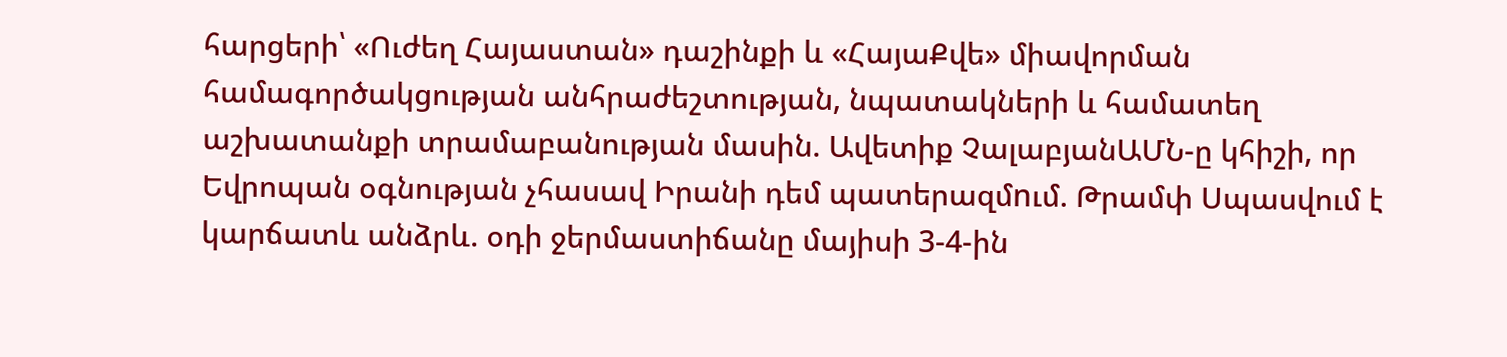հարցերի՝ «Ուժեղ Հայաստան» դաշինքի և «ՀայաՔվե» միավորման համագործակցության անհրաժեշտության, նպատակների և համատեղ աշխատանքի տրամաբանության մասին. Ավետիք ՉալաբյանԱՄՆ-ը կհիշի, որ Եվրոպան օգնության չհասավ Իրանի դեմ պատերազմnւմ. Թրամփ Սպասվում է կարճատև անձրև. օդի ջերմաստիճանը մայիսի 3-4-ին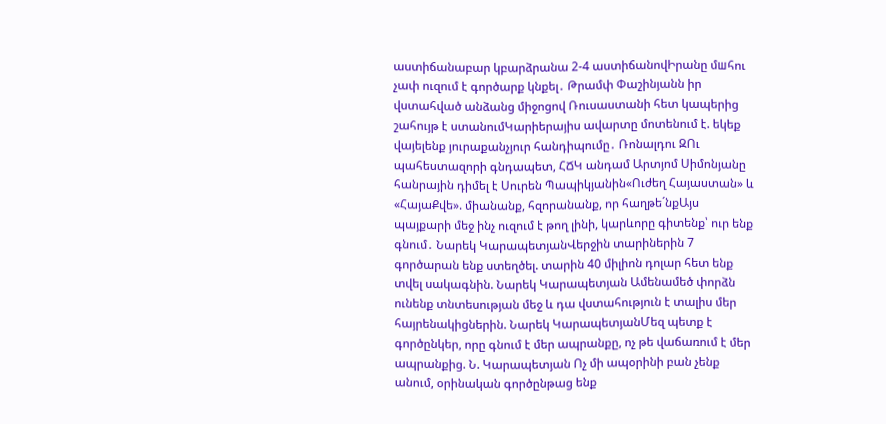աստիճանաբար կբարձրանա 2-4 աստիճանովԻրանը մшհու չափ ուզում է գործարք կնքել․ Թրամփ Փաշինյանն իր վստահված անձանց միջոցով Ռուսաստանի հետ կապերից շահույթ է ստանումԿարիերայիս ավարտը մոտենում է. եկեք վայելենք յուրաքանչյուր հանդիպումը․ Ռոնալդու ԶՈւ պահեստազորի գնդապետ, ՀՃԿ անդամ Արտյոմ Սիմոնյանը հանրային դիմել է Սուրեն Պապիկյանին«Ուժեղ Հայաստան» և «ՀայաՔվե». միանանք, հզորանանք, որ հաղթե´նքԱյս պայքարի մեջ ինչ ուզում է թող լինի, կարևորը գիտենք՝ ուր ենք գնում․ Նարեկ ԿարապետյանՎերջին տարիներին 7 գործարան ենք ստեղծել. տարին 40 միլիոն դոլար հետ ենք տվել սակագնին. Նարեկ Կարապետյան Ամենամեծ փորձն ունենք տնտեսության մեջ և դա վստահություն է տալիս մեր հայրենակիցներին. Նարեկ ԿարապետյանՄեզ պետք է գործընկեր, որը գնում է մեր ապրանքը, ոչ թե վաճառում է մեր ապրանքից. Ն. Կարապետյան Ոչ մի ապօրինի բան չենք անում, օրինական գործընթաց ենք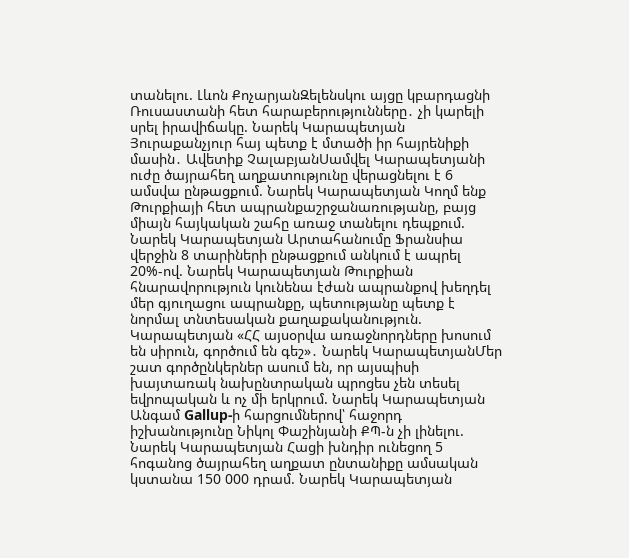տանելու. Լևոն ՔոչարյանԶելենսկու այցը կբարդացնի Ռուսաստանի հետ հարաբերությունները․ չի կարելի սրել իրավիճակը. Նարեկ Կարապետյան Յուրաքանչյուր հայ պետք է մտածի իր հայրենիքի մասին․ Ավետիք ՉալաբյանՍամվել Կարապետյանի ուժը ծայրահեղ աղքատությունը վերացնելու է 6 ամսվա ընթացքում. Նարեկ Կարապետյան Կողմ ենք Թուրքիայի հետ ապրանքաշրջանառությանը, բայց միայն հայկական շահը առաջ տանելու դեպքում. Նարեկ Կարապետյան Արտահանումը Ֆրանսիա վերջին 8 տարիների ընթացքում անկում է ապրել 20%-ով. Նարեկ Կարապետյան Թուրքիան հնարավորություն կունենա էժան ապրանքով խեղդել մեր գյուղացու ապրանքը, պետությանը պետք է նորմալ տնտեսական քաղաքականություն. Կարապետյան «ՀՀ այսօրվա առաջնորդները խոսում են սիրուն, գործում են գեշ»․ Նարեկ ԿարապետյանՄեր շատ գործընկերներ ասում են, որ այսպիսի խայտառակ նախընտրական պրոցես չեն տեսել եվրոպական և ոչ մի երկրում. Նարեկ Կարապետյան Անգամ Gallup-ի հարցումներով՝ հաջորդ իշխանությունը Նիկոլ Փաշինյանի ՔՊ-ն չի լինելու. Նարեկ Կարապետյան Հացի խնդիր ունեցող 5 հոգանոց ծայրահեղ աղքատ ընտանիքը ամսական կստանա 150 000 դրամ. Նարեկ Կարապետյան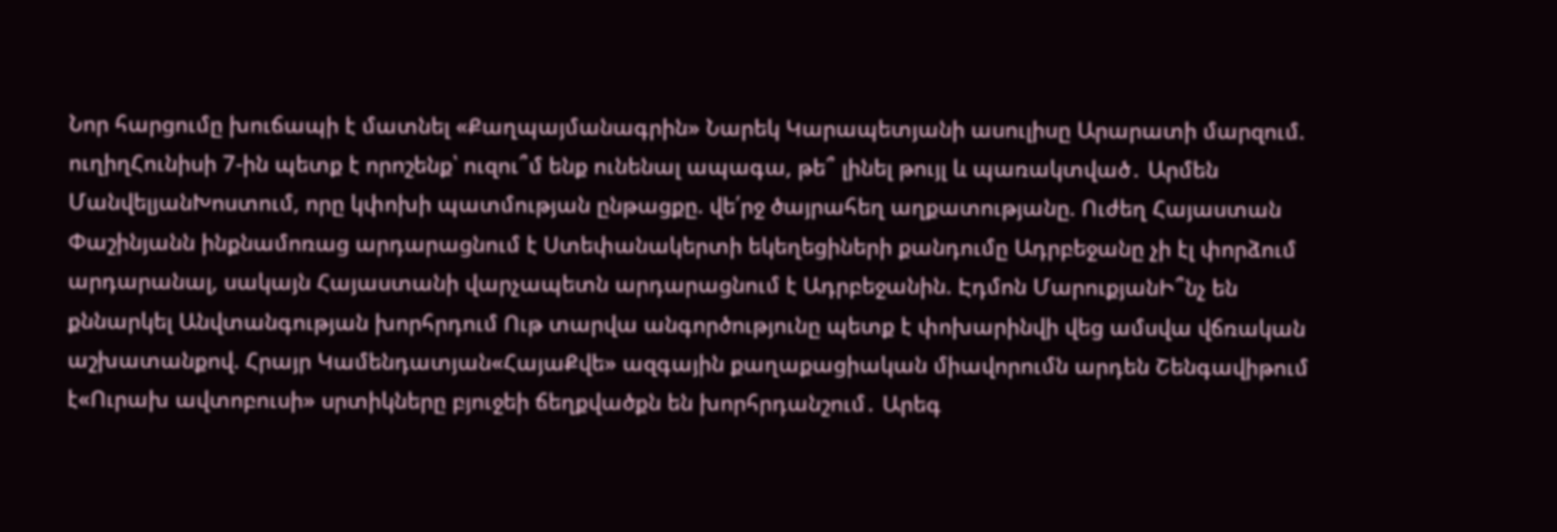Նոր հարցումը խուճապի է մատնել «Քաղպայմանագրին» Նարեկ Կարապետյանի ասուլիսը Արարատի մարզում. ուղիղՀունիսի 7-ին պետք է որոշենք՝ ուզու՞մ ենք ունենալ ապագա, թե՞ լինել թույլ և պառակտված․ Արմեն ՄանվելյանԽոստում, որը կփոխի պատմության ընթացքը. վե՛րջ ծայրահեղ աղքատությանը. Ուժեղ Հայաստան Փաշինյանն ինքնամոռաց արդարացնում է Ստեփանակերտի եկեղեցիների քանդումը Ադրբեջանը չի էլ փորձում արդարանալ, սակայն Հայաստանի վարչապետն արդարացնում է Ադրբեջանին. Էդմոն ՄարուքյանԻ՞նչ են քննարկել Անվտանգության խորհրդում Ութ տարվա անգործությունը պետք է փոխարինվի վեց ամսվա վճռական աշխատանքով. Հրայր Կամենդատյան«ՀայաՔվե» ազգային քաղաքացիական միավորումն արդեն Շենգավիթում է«Ուրախ ավտոբուսի» սրտիկները բյուջեի ճեղքվածքն են խորհրդանշում․ Արեգ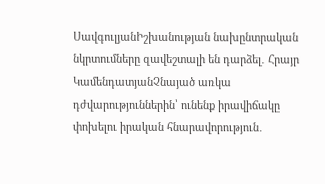ՍավգուլյանԻշխանության նախընտրական նկրտումները զավեշտալի են դարձել․ Հրայր ԿամենդատյանՉնայած առկա դժվարություններին՝ ունենք իրավիճակը փոխելու իրական հնարավորություն․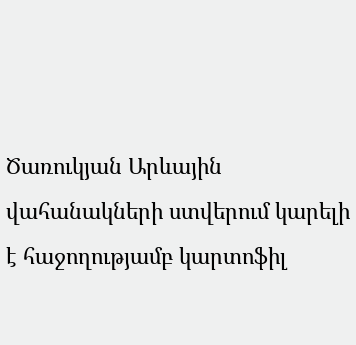Ծառուկյան Արևային վահանակների ստվերում կարելի է հաջողությամբ կարտոֆիլ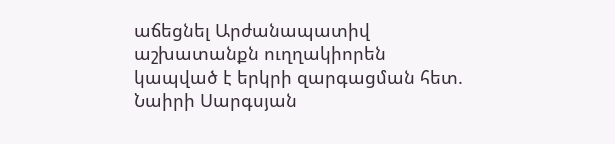աճեցնել Արժանապատիվ աշխատանքն ուղղակիորեն կապված է երկրի զարգացման հետ. Նաիրի Սարգսյան